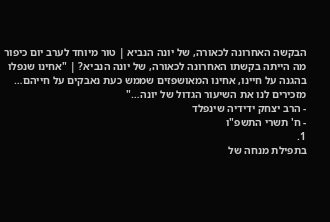הבקשה האחרונה לכאורה, של יונה הנביא | טור מיוחד לערב יום כיפור
מה הייתה בקשתו האחרונה לכאורה, של יונה הנביא? | "אחינו שנפלו בהגנה על חיינו, אחינו המאושפזים שממש כעת נאבקים על חייהם… מזכירים לנו את השיעור הגדול של יונה…"
- הרב יצחק ידידיה שינפלד
- ח' תשרי התשפ"ו
1.
בתפילת מנחה של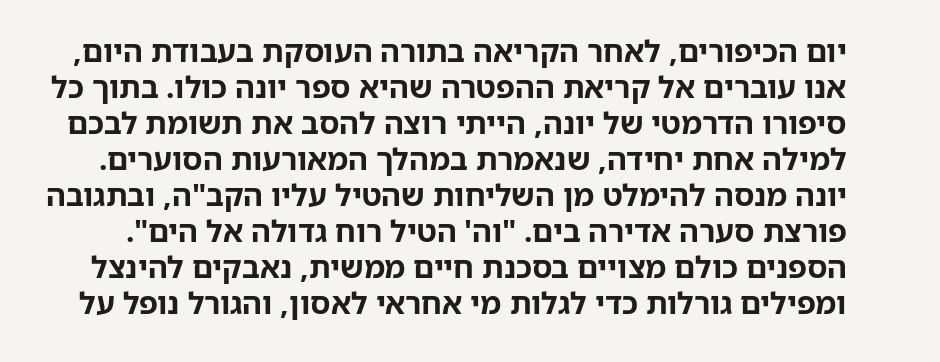יום הכיפורים, לאחר הקריאה בתורה העוסקת בעבודת היום, אנו עוברים אל קריאת ההפטרה שהיא ספר יונה כולו. בתוך כל סיפורו הדרמטי של יונה, הייתי רוצה להסב את תשומת לבכם למילה אחת יחידה, שנאמרת במהלך המאורעות הסוערים.
יונה מנסה להימלט מן השליחות שהטיל עליו הקב"ה, ובתגובה פורצת סערה אדירה בים. "וה' הטיל רוח גדולה אל הים". הספנים כולם מצויים בסכנת חיים ממשית, נאבקים להינצל ומפילים גורלות כדי לגלות מי אחראי לאסון, והגורל נופל על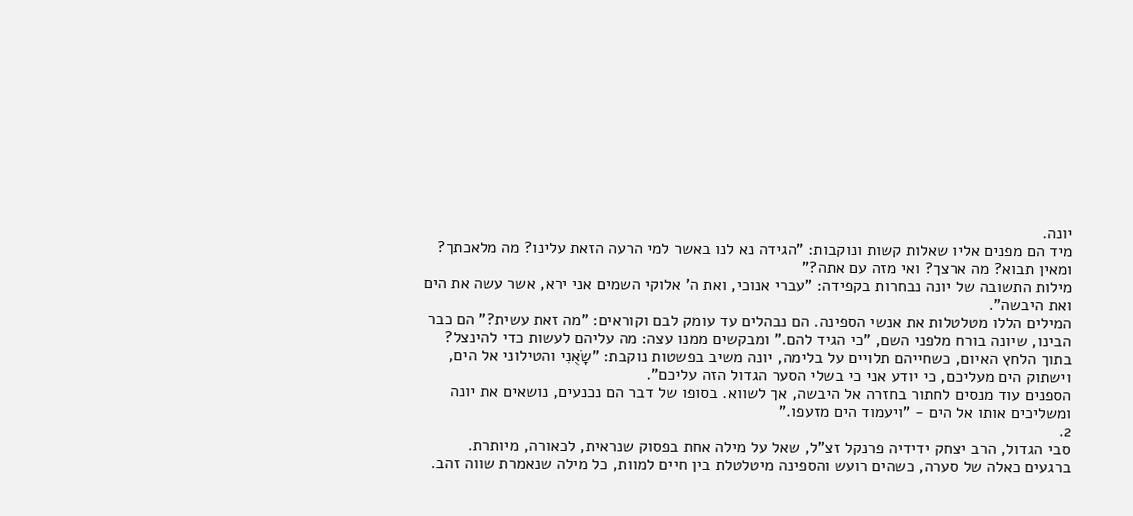יונה.
מיד הם מפנים אליו שאלות קשות ונוקבות: "הגידה נא לנו באשר למי הרעה הזאת עלינו? מה מלאכתך? ומאין תבוא? מה ארצך? ואי מזה עם אתה?"
מילות התשובה של יונה נבחרות בקפידה: "עברי אנוכי, ואת ה' אלוקי השמים אני ירא, אשר עשה את הים ואת היבשה".
המילים הללו מטלטלות את אנשי הספינה. הם נבהלים עד עומק לבם וקוראים: "מה זאת עשית?" הם כבר הבינו, שיונה בורח מלפני השם, "כי הגיד להם." ומבקשים ממנו עצה: מה עליהם לעשות כדי להינצל?
בתוך הלחץ האיום, כשחייהם תלויים על בלימה, יונה משיב בפשטות נוקבת: "שָׂאֻנִי והטילוני אל הים, וישתוק הים מעליכם, כי יודע אני כי בשלי הסער הגדול הזה עליכם".
הספנים עוד מנסים לחתור בחזרה אל היבשה, אך לשווא. בסופו של דבר הם נכנעים, נושאים את יונה ומשליכים אותו אל הים - "ויעמוד הים מזעפו."
2.
סבי הגדול, הרב יצחק ידידיה פרנקל זצ"ל, שאל על מילה אחת בפסוק שנראית, לכאורה, מיותרת. ברגעים כאלה של סערה, כשהים רועש והספינה מיטלטלת בין חיים למוות, כל מילה שנאמרת שווה זהב.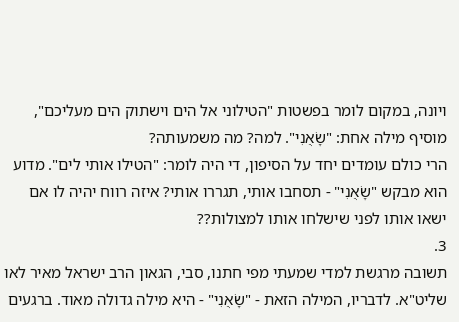ויונה, במקום לומר בפשטות "הטילוני אל הים וישתוק הים מעליכם", מוסיף מילה אחת: "שָׂאֻנִי". למה? מה משמעותה?
הרי כולם עומדים יחד על הסיפון, די היה לומר: "הטילו אותי לים". מדוע הוא מבקש "שָׂאֻנִי" - תסחבו אותי, תגררו אותי? איזה רווח יהיה לו אם ישאו אותו לפני שישלחו אותו למצולות??
3.
תשובה מרגשת למדי שמעתי מפי חתנו, סבי, הגאון הרב ישראל מאיר לאו שליט"א. לדבריו, המילה הזאת - "שָׂאֻנִי" - היא מילה גדולה מאוד. ברגעים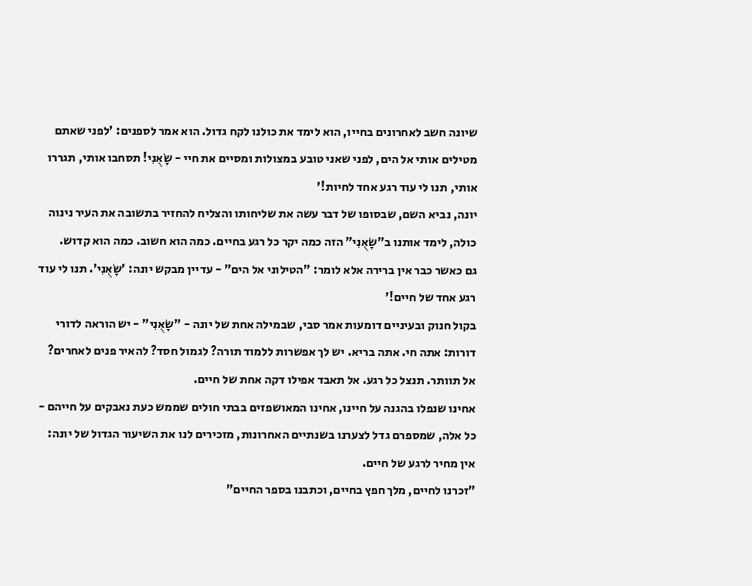שיונה חשב לאחרונים בחייו, הוא לימד את כולנו לקח גדול. הוא אמר לספנים: 'לפני שאתם מטילים אותי אל הים, לפני שאני טובע במצולות ומסיים את חיי - שָׂאֻנִי! תסחבו אותי, תגררו אותי, תנו לי עוד רגע אחד לחיות!'
יונה, נביא השם, שבסופו של דבר עשה את שליחותו והצליח להחזיר בתשובה את העיר נינוה כולה, לימד אותנו ב"שָׂאֻנִי" הזה כמה יקר כל רגע בחיים. כמה הוא חשוב. כמה הוא קדוש.
גם כאשר כבר אין ברירה אלא לומר: "הטילוני אל הים" - עדיין מבקש יונה: 'שָׂאֻנִי'. תנו לי עוד רגע אחד של חיים!'
בקול חנוק ובעיניים דומעות אמר סבי, שבמילה אחת של יונה - "שָׂאֻנִי" - יש הוראה לדורי דורות: אתה חי. אתה בריא. יש לך אפשרות ללמוד תורה? לגמול חסד? להאיר פנים לאחרים? אל תוותר. תנצל כל רגע. אל תאבד אפילו דקה אחת של חיים.
אחינו שנפלו בהגנה על חיינו, אחינו המאושפזים בבתי חולים שממש כעת נאבקים על חייהם - כל אלה, שמספרם גדל לצערנו בשנתיים האחרונות, מזכירים לנו את השיעור הגדול של יונה: אין מחיר לרגע של חיים.
"זכרנו לחיים, מלך חפץ בחיים, וכתבנו בספר החיים"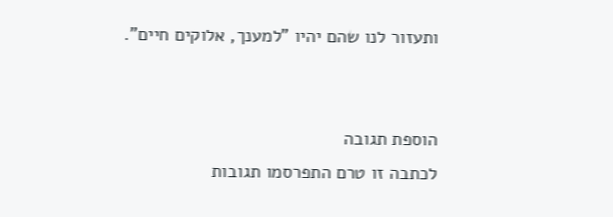ותעזור לנו שהם יהיו "למענך, אלוקים חיים".


הוספת תגובה
לכתבה זו טרם התפרסמו תגובות